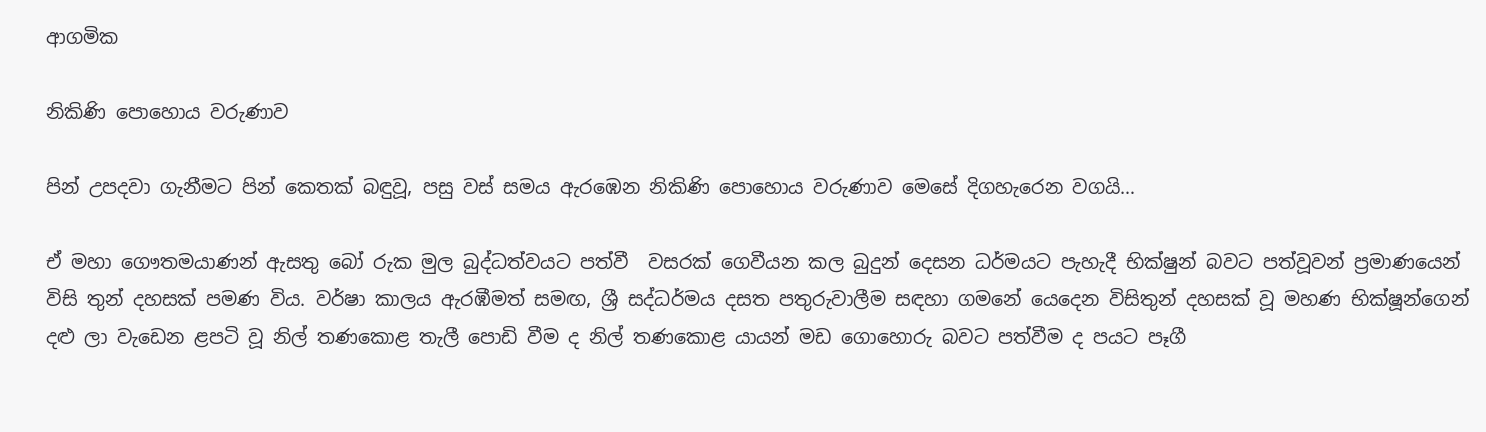ආගමික

නිකිණි පොහොය වරුණාව

පින් උපදවා ගැනීමට පින් කෙතක් බඳුවූ, පසු වස් සමය ඇරඹෙන නිකිණි පොහොය වරුණාව මෙසේ දිගහැරෙන වගයි…

ඒ මහා ගෞතමයාණන් ඇසතු බෝ රුක මුල බුද්ධත්වයට පත්වී  වසරක් ගෙවීයන කල බුදුන් දෙසන ධර්මයට පැහැදී භික්ෂුන් බවට පත්වූවන් ප්‍රමාණයෙන් විසි තුන් දහසක් පමණ විය. වර්ෂා කාලය ඇරඹීමත් සමඟ, ශ්‍රී සද්ධර්මය දසත පතුරුවාලීම සඳහා ගමනේ යෙදෙන විසිතුන් දහසක් වූ මහණ භික්ෂූන්ගෙන් දළු ලා වැඩෙන ළපටි වූ නිල් තණකොළ තැලී පොඩි වීම ද නිල් තණකොළ යායන් මඩ ගොහොරු බවට පත්වීම ද පයට පෑගී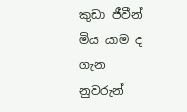කුඩා ජීවීන් මිය යාම ද ගැන  නුවරුන්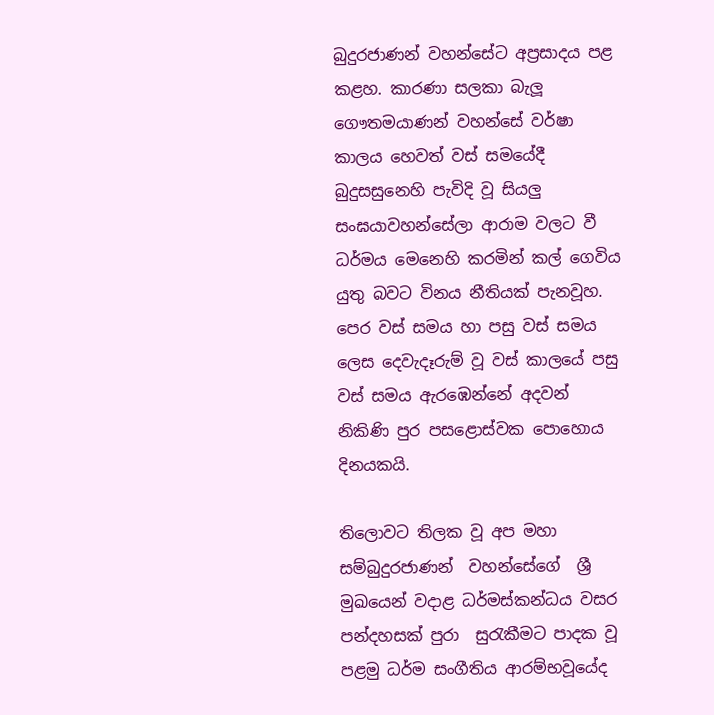බුදුරජාණන් වහන්සේට අප්‍රසාදය පළ කළහ. කාරණා සලකා බැලූ ගෞතමයාණන් වහන්සේ වර්ෂා කාලය හෙවත් වස් සමයේදී බුදුසසුනෙහි පැවිදි වූ සියලු සංඝයාවහන්සේලා ආරාම වලට වී ධර්මය මෙනෙහි කරමින් කල් ගෙවිය යුතු බවට විනය නීතියක් පැනවූහ. පෙර වස් සමය හා පසු වස් සමය ලෙස දෙවැදෑරුම් වූ වස් කාලයේ පසු වස් සමය ඇරඹෙන්නේ අදවන් නිකිණි පුර පසළොස්වක පොහොය දිනයකයි.

තිලොවට තිලක වූ අප මහා සම්බුදුරජාණන්  වහන්සේගේ  ශ්‍රී මුඛයෙන් වදාළ ධර්මස්කන්ධය වසර පන්දහසක් පුරා  සුරැකීමට පාදක වූ පළමු ධර්ම සංගීතිය ආරම්භවූයේද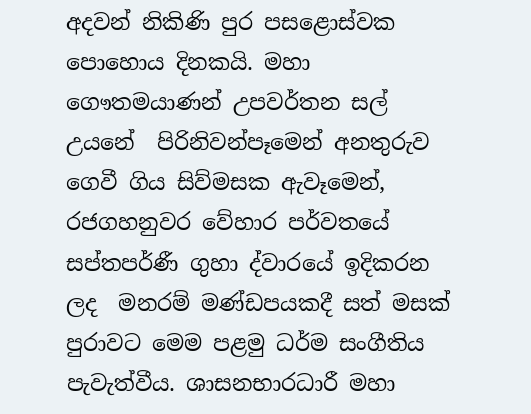අදවන් නිකිණි පුර පසළොස්වක පොහොය දිනකයි. මහා ගෞතමයාණන් උපවර්තන සල් උයනේ  පිරිනිවන්පෑමෙන් අනතුරුව ගෙවී ගිය සිව්මසක ඇවෑමෙන්, රජගහනුවර වේහාර පර්වතයේ සප්තපර්ණී ගුහා ද්වාරයේ ඉදිකරන ලද  මනරම් මණ්ඩපයකදී සත් මසක් පුරාවට මෙම පළමු ධර්ම සංගීතිය පැවැත්වීය. ශාසනභාරධාරී මහා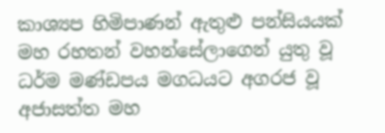කාශ්‍යප හිමිපාණන් ඇතුළු පන්සියයක් මහ රහතන් වහන්සේලාගෙන් යුතු වූ ධර්ම මණ්ඩපය මගධයට අගරජ වූ අජාසත්ත මහ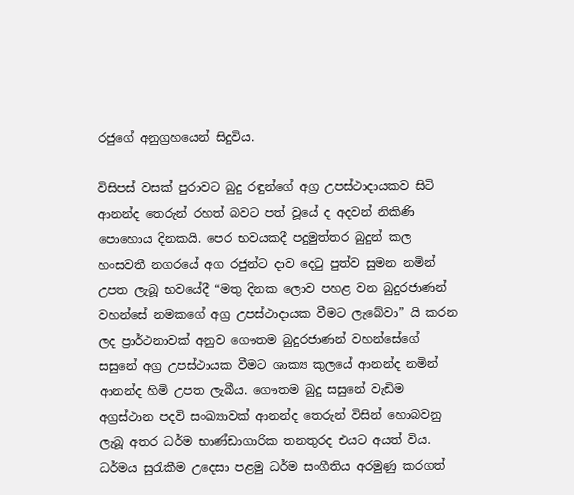රජුගේ අනුග්‍රහයෙන් සිදුවිය.

විසිපස් වසක් පුරාවට බුදු රඳුන්ගේ අග්‍ර උපස්ථාදායකව සිටි ආනන්ද තෙරුන් රහත් බවට පත් වූයේ ද අදවන් නිකිණි පොහොය දිනකයි. පෙර භවයකදී පදුමුත්තර බුදුන් කල හංසවතී නගරයේ අග රජුන්ට දාව දෙටු පුත්ව සුමන නමින් උපත ලැබූ භවයේදී “මතු දිනක ලොව පහළ වන බුදුරජාණන් වහන්සේ නමකගේ අග්‍ර උපස්ථාදායක වීමට ලැබේවා” යි කරන ලද ප්‍රාර්ථනාවක් අනුව ගෞතම බුදුරජාණන් වහන්සේගේ සසුනේ අග්‍ර උපස්ථායක වීමට ශාක්‍ය කුලයේ ආනන්ද නමින්  ආනන්ද හිමි උපත ලැබීය. ගෞතම බුදු සසුනේ වැඩිම අග්‍රස්ථාන පදවි සංඛ්‍යාවක් ආනන්ද තෙරුන් විසින් හොබවනු ලැබූ අතර ධර්ම භාණ්ඩාගාරික තනතුරද එයට අයත් විය. ධර්මය සුරැකීම උදෙසා පළමු ධර්ම සංගීතිය අරමුණු කරගත්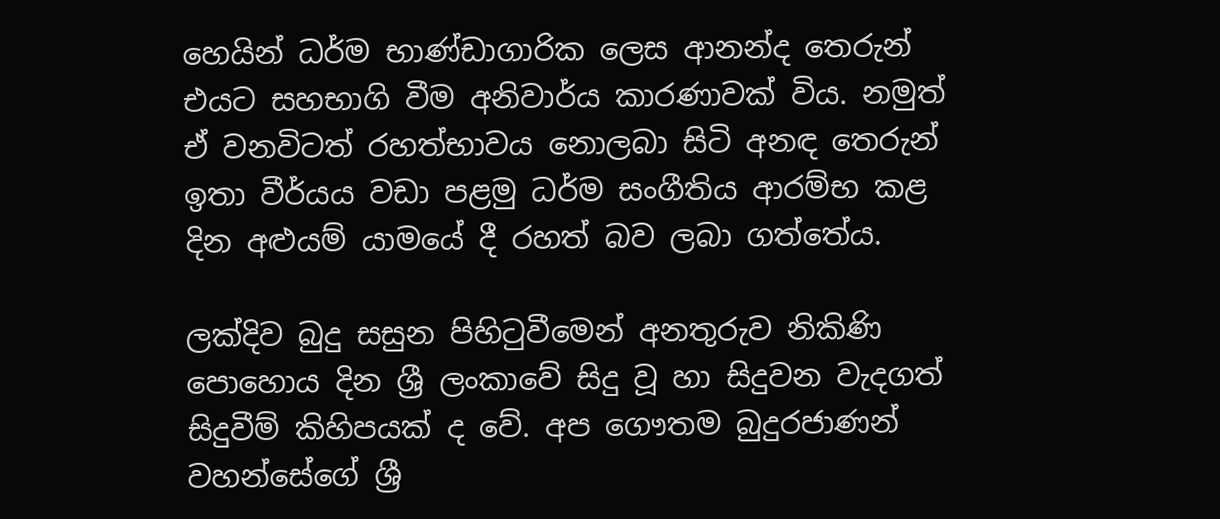හෙයින් ධර්ම භාණ්ඩාගාරික ලෙස ආනන්ද තෙරුන් එයට සහභාගි වීම අනිවාර්ය කාරණාවක් විය. නමුත් ඒ වනවිටත් රහත්භාවය නොලබා සිටි අනඳ තෙරුන් ඉතා වීර්යය වඩා පළමු ධර්ම සංගීතිය ආරම්භ කළ දින අළුයම් යාමයේ දී රහත් බව ලබා ගත්තේය.

ලක්දිව බුදු සසුන පිහිටුවීමෙන් අනතුරුව නිකිණි පොහොය දින ශ්‍රී ලංකාවේ සිදු වූ හා සිදුවන වැදගත් සිදුවීම් කිහිපයක් ද වේ. අප ගෞතම බුදුරජාණන් වහන්සේගේ ශ්‍රී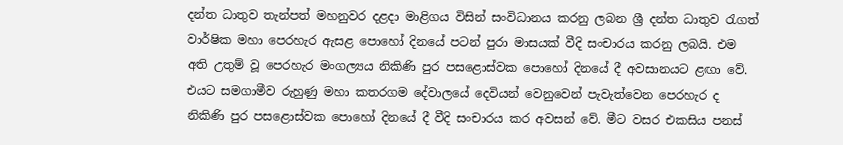දන්ත ධාතුව තැන්පත් මහනුවර දළදා මාළිගය විසින් සංවිධානය කරනු ලබන ශ්‍රී දන්ත ධාතුව රැගත් වාර්ෂික මහා පෙරහැර ඇසළ පොහෝ දිනයේ පටන් පුරා මාසයක් වීදි සංචාරය කරනු ලබයි. එම අති උතුම් වූ පෙරහැර මංගල්‍යය නිකිණි පුර පසළොස්වක පොහෝ දිනයේ දී අවසානයට ළඟා වේ. එයට සමගාමීව රුහුණු මහා කතරගම දේවාලයේ දෙවියන් වෙනුවෙන් පැවැත්වෙන පෙරහැර ද නිකිණි පුර පසළොස්වක පොහෝ දිනයේ දී වීදි සංචාරය කර අවසන් වේ. මීට වසර එකසිය පනස්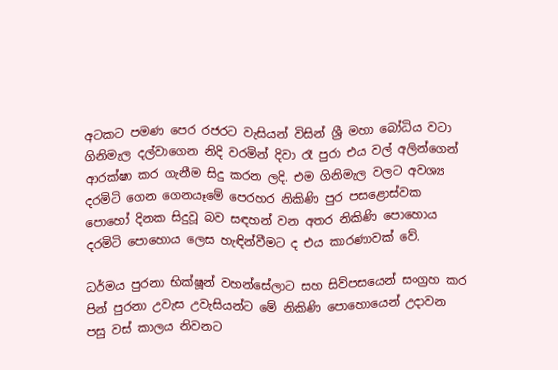අටකට පමණ පෙර රජරට වැසියන් විසින් ශ්‍රී මහා බෝධිය වටා ගිනිමැල දල්වාගෙන නිදි වරමින් දිවා රෑ පුරා එය වල් අලින්ගෙන් ආරක්ෂා කර ගැනීම සිදු කරන ලදි. එම ගිනිමැල වලට අවශ්‍ය දරමිටි ගෙන ගෙනයෑමේ පෙරහර නිකිණි පුර පසළොස්වක පොහෝ දිනක සිදුවූ බව සඳහන් වන අතර නිකිණි පොහොය දරමිටි පොහොය ලෙස හැඳින්වීමට ද එය කාරණාවක් වේ.

ධර්මය පුරනා භික්ෂූන් වහන්සේලාට සහ සිව්පසයෙන් සංග්‍රහ කර පින් පුරනා උවැස උවැසියන්ට මේ නිකිණි පොහොයෙන් උදාවන පසු වස් කාලය නිවනට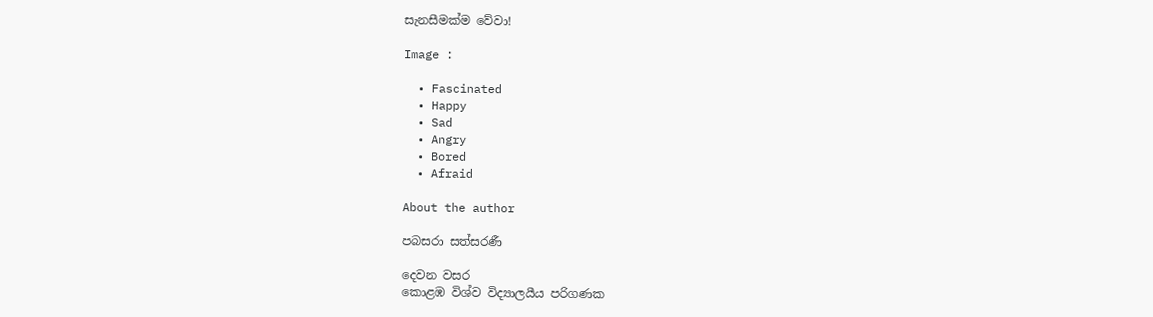සැනසීමක්ම වේවා!

Image :

  • Fascinated
  • Happy
  • Sad
  • Angry
  • Bored
  • Afraid

About the author

පබසරා සත්සරණී

දෙවන වසර
කොළඹ විශ්ව විද්‍යාලයීය පරිගණක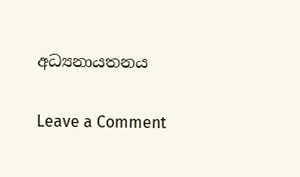අධ්‍යනායතනය

Leave a Comment